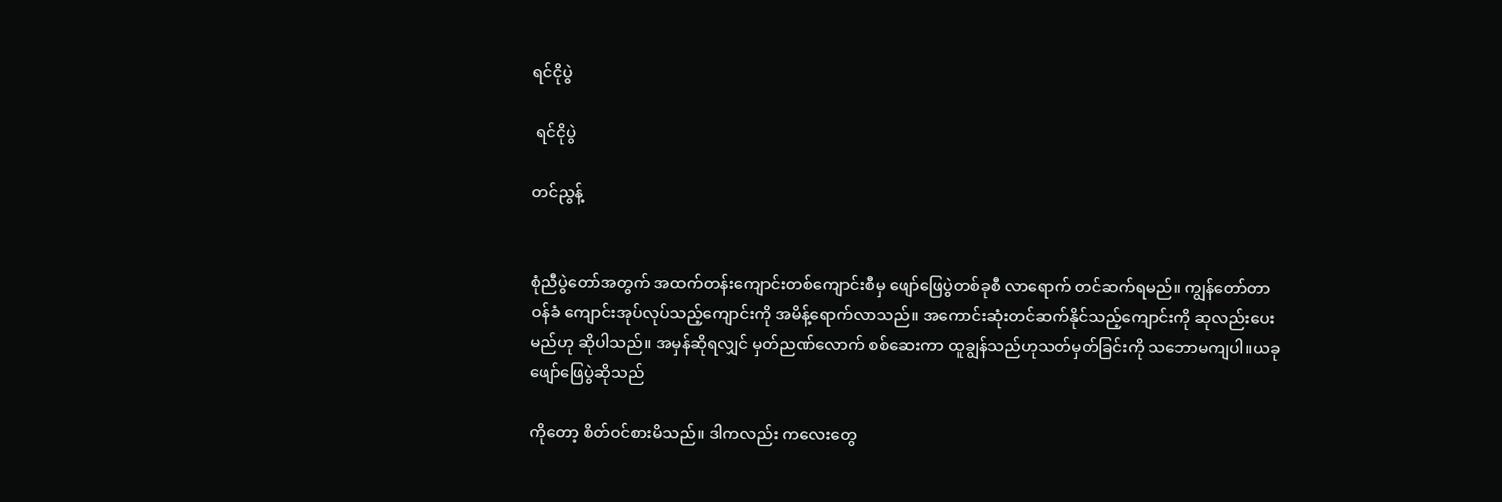ရင်ငိုပွဲ

 ရင်ငိုပွဲ

တင်ညွန့်


စုံညီပွဲတော်အတွက် အထက်တန်းကျောင်းတစ်ကျောင်းစီမှ ဖျော်ဖြေပွဲတစ်ခုစီ လာရောက် တင်ဆက်ရမည်။ ကျွန်တော်တာဝန်ခံ ကျောင်းအုပ်လုပ်သည့်ကျောင်းကို အမိန့်ရောက်လာသည်။ အကောင်းဆုံးတင်ဆက်နိုင်သည့်ကျောင်းကို ဆုလည်းပေးမည်ဟု ဆိုပါသည်။ အမှန်ဆိုရလျှင် မှတ်ညဏ်လောက် စစ်ဆေးကာ ထူချွန်သည်ဟုသတ်မှတ်ခြင်းကို သဘောမကျပါ။ယခုဖျော်ဖြေပွဲဆိုသည်

ကိုတော့ စိတ်ဝင်စားမိသည်။ ဒါကလည်း ကလေးတွေ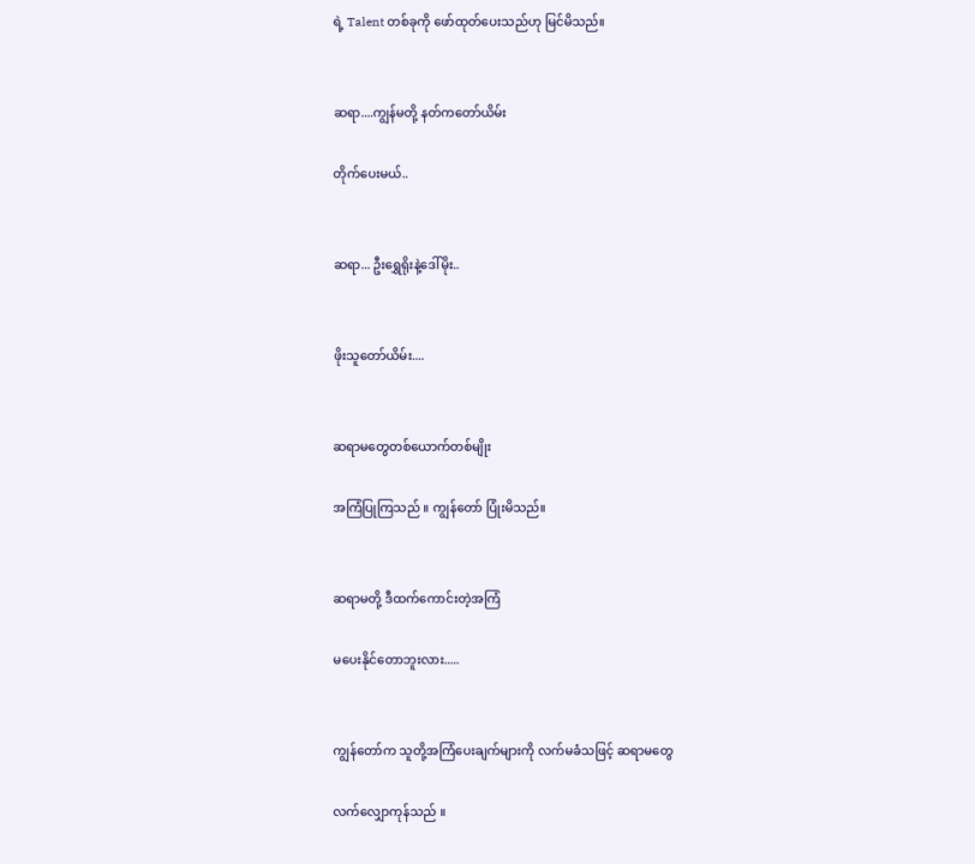ရဲ့ Talent တစ်ခုကို ဖော်ထုတ်ပေးသည်ဟု မြင်မိသည်။


ဆရာ....ကျွန်မတို့ နတ်ကတော်ယိမ်း

တိုက်ပေးမယ်..


ဆရာ... ဦးရွှေရိုးနဲ့ဒေါ်မိုး..


ဖိုးသူတော်ယိမ်း....


ဆရာမတွေတစ်ယောက်တစ်မျိုး

အကြံပြုကြသည် ။ ကျွန်တော် ပြုံးမိသည်။


ဆရာမတို့ ဒီထက်ကောင်းတဲ့အကြံ

မပေးနိုင်တောဘူးလား.....


ကျွန်တော်က သူတို့အကြံပေးချက်များကို လက်မခံသဖြင့် ဆရာမတွေ

လက်လျှောကုန်သည် ။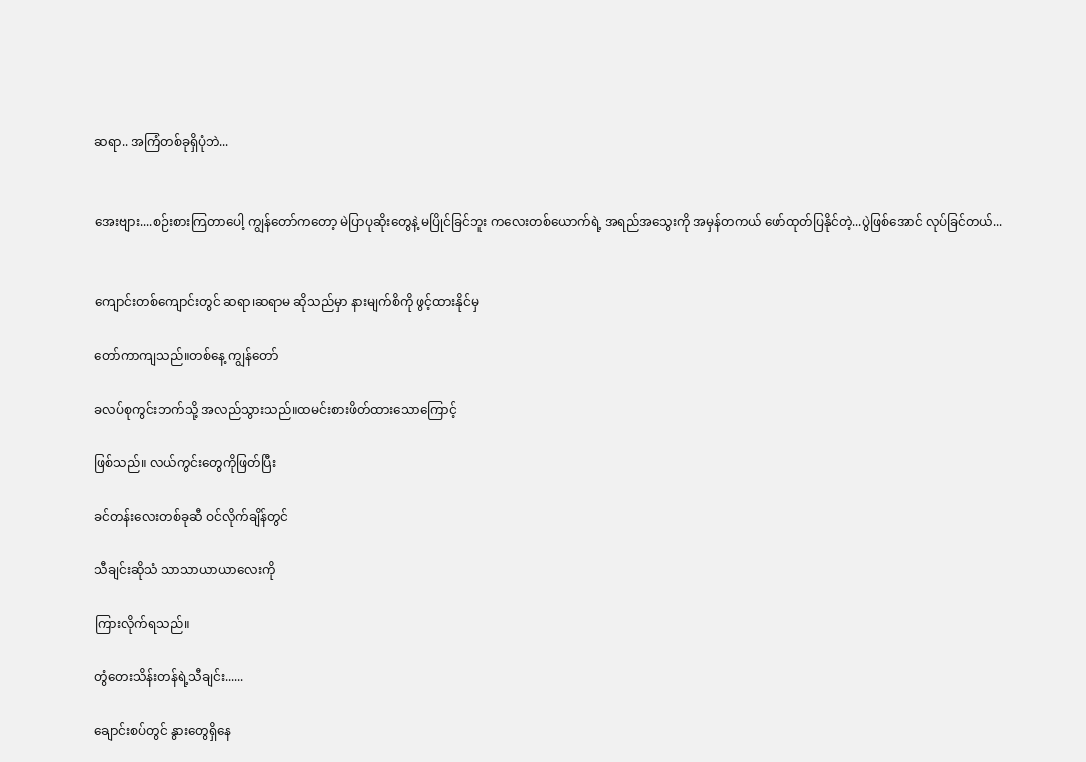ဆရာ.. အကြံတစ်ခုရှိပုံဘဲ...


အေးဗျား....စဉ်းစားကြတာပေါ့ ကျွန်တော်ကတော့ မဲပြာပုဆိုးတွေနဲ့ မပြိုင်ခြင်ဘူး ကလေးတစ်ယောက်ရဲ့ အရည်အသွေးကို အမှန်တကယ် ဖော်ထုတ်ပြနိုင်တဲ့...ပွဲဖြစ်အောင် လုပ်ခြင်တယ်...


ကျောင်းတစ်ကျောင်းတွင် ဆရာ၊ဆရာမ ဆိုသည်မှာ နားမျက်စိကို ဖွင့်ထားနိုင်မှ

တော်ကာကျသည်။တစ်နေ့ ကျွန်တော်

ခလပ်စုကွင်းဘက်သို့ အလည်သွားသည်။ထမင်းစားဖိတ်ထားသောကြောင့်

ဖြစ်သည်။ လယ်ကွင်းတွေကိုဖြတ်ပြီး

ခင်တန်းလေးတစ်ခုဆီ ဝင်လိုက်ချိန်တွင်

သီချင်းဆိုသံ သာသာယာယာလေးကို

ကြားလိုက်ရသည်။

တွံတေးသိန်းတန်ရဲ့သီချင်း......

ချောင်းစပ်တွင် နွားတွေရှိနေ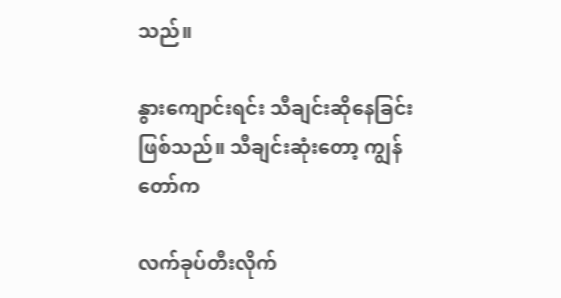သည်။

နွားကျောင်းရင်း သီချင်းဆိုနေခြင်းဖြစ်သည်။ သီချင်းဆုံးတော့ ကျွန်တော်က

လက်ခုပ်တီးလိုက်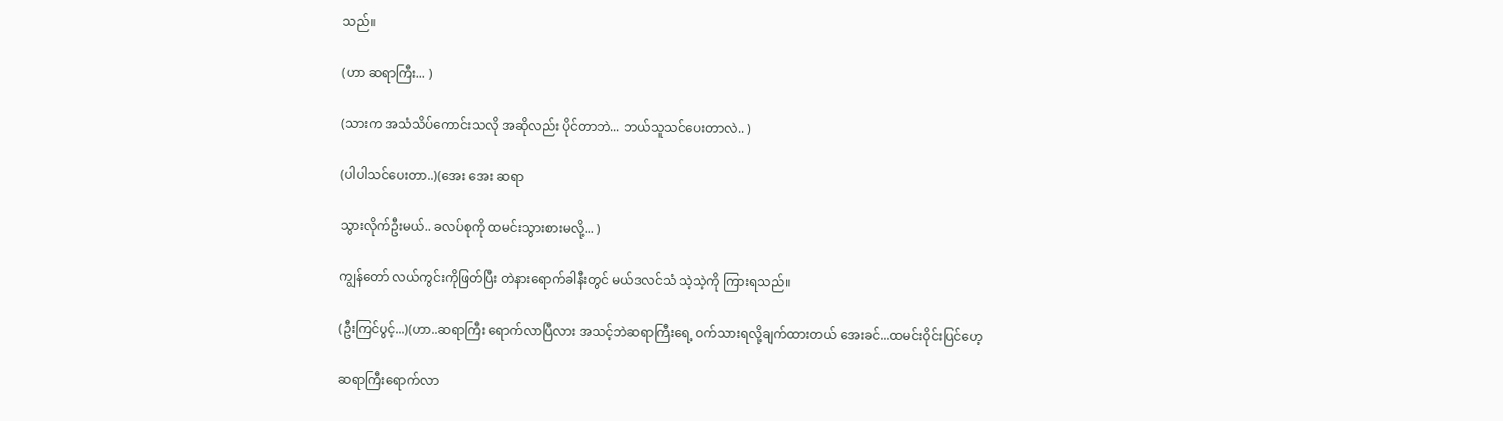သည်။

(ဟာ ဆရာကြီး... )

(သားက အသံသိပ်ကောင်းသလို အဆိုလည်း ပိုင်တာဘဲ... ဘယ်သူသင်ပေးတာလဲ.. )

(ပါပါသင်ပေးတာ..)(အေး အေး ဆရာ

သွားလိုက်ဦးမယ်.. ခလပ်စုကို ထမင်းသွားစားမလို့... )

ကျွန်တော် လယ်ကွင်းကိုဖြတ်ပြီး တဲနားရောက်ခါနီးတွင် မယ်ဒလင်သံ သဲ့သဲ့ကို ကြားရသည်။

(ဦးကြင်ပွင့်...)(ဟာ..ဆရာကြီး ရောက်လာပြီလား အသင့်ဘဲဆရာကြီးရေ့ ဝက်သားရလို့ချက်ထားတယ် အေးခင်...ထမင်းဝိုင်းပြင်ဟေ့

ဆရာကြီးရောက်လာ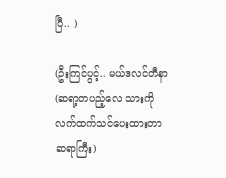ပြီ.. )

(ဦးကြင်ပွင့်.. မယ်ဒလင်တီနာ (ဆရာ့တပည့်လေ သားကို လက်ထက်သင်ပေးထားတာ ဆရာကြီး)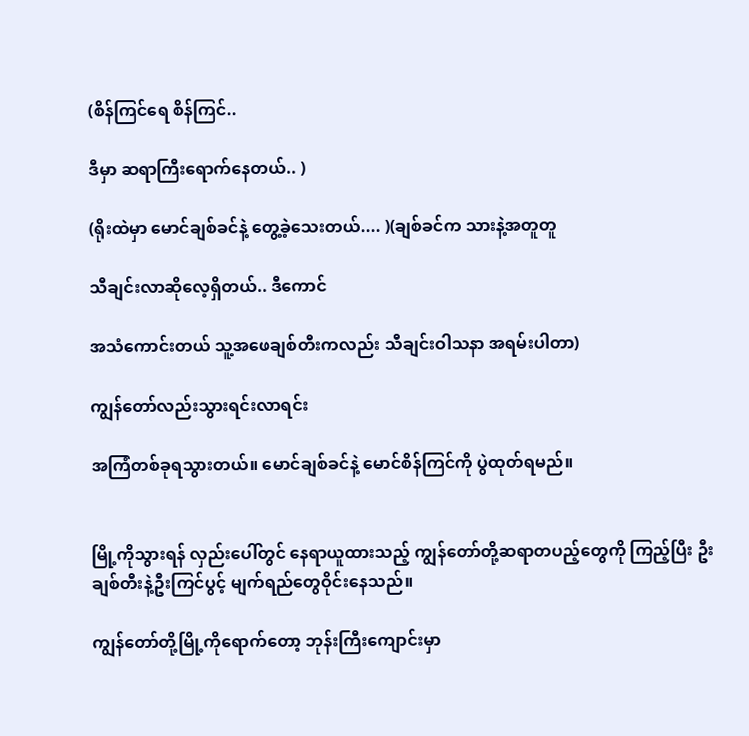(စိန်ကြင်ရေ စိန်ကြင်..

ဒီမှာ ဆရာကြီးရောက်နေတယ်.. )

(ရိုးထဲမှာ မောင်ချစ်ခင်နဲ့ တွေ့ခဲ့သေးတယ်.... )(ချစ်ခင်က သားနဲ့အတူတူ

သီချင်းလာဆိုလေ့ရှိတယ်.. ဒီကောင်

အသံကောင်းတယ် သူ့အဖေချစ်တီးကလည်း သီချင်းဝါသနာ အရမ်းပါတာ)

ကျွန်တော်လည်းသွားရင်းလာရင်း

အကြံတစ်ခုရသွားတယ်။ မောင်ချစ်ခင်နဲ့ မောင်စိန်ကြင်ကို ပွဲထုတ်ရမည်။


မြို့ကိုသွားရန် လှည်းပေါ်တွင် နေရာယူထားသည့် ကျွန်တော်တို့ဆရာတပည့်တွေကို ကြည့်ပြီး ဦးချစ်တီးနဲ့ဦးကြင်ပွင့် မျက်ရည်တွေဝိုင်းနေသည်။

ကျွန်တော်တို့မြို့ကိုရောက်တော့ ဘုန်းကြီးကျောင်းမှာ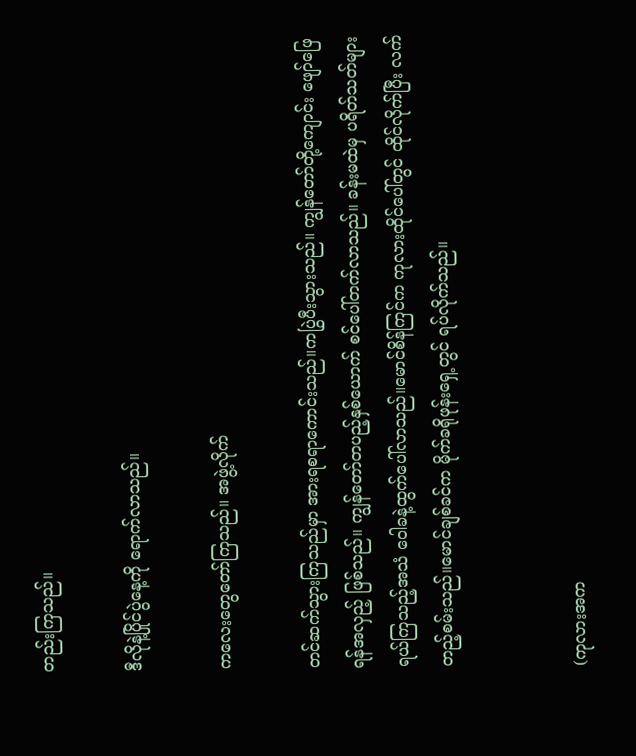တည်းကြသည်။

ဒီလိုနဲ့ပြိုင်ပွဲနေ့ကို ရောက်လာသည်။

ကလေးတွေတော်ကြသည်။ အဖွဲ့လိုက်

တင်ဆက်သွားကြသည်မှာ အားရစရာကောင်းသည်။ကပြွဲပီးသွားသည်။ ကျွန်တော်တို့ကျောင်း ဖျော်ဖြေရန်အလှည့် ဖြစ်သည်။ ကျွန်တော်တပည့်နှစ်ယောက် စင်ပေါ်တက်လာသည်။ ခန်းမထဲမှ ပရိတ်သတ်များ ရယ်ကြသည့်အသံ ဝေါခနဲ့ထွက်ပေါ်လာသည်။မောင်စိန်ကြင်က ကုလားထိုင်ပေါ်တွင် ထိုင်လိုက်ပြီး လက်တည့်စမ်းသည်။မောင်ချစ်ခင်က မိုက်ခရိုဖုန်းရှေ့တွင် ရပ်လိုက်သည်။


(ကုလားအက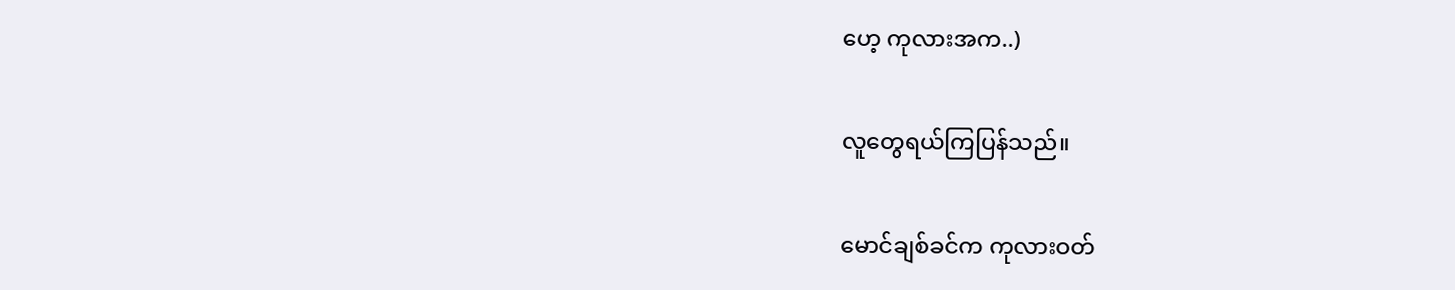ဟေ့ ကုလားအက..)

လူတွေရယ်ကြပြန်သည်။

မောင်ချစ်ခင်က ကုလားဝတ်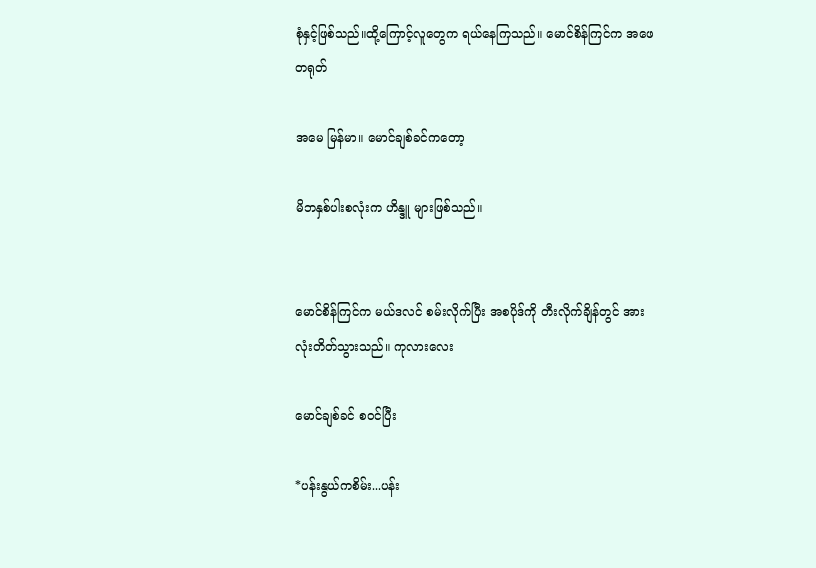စုံနှင့်ဖြစ်သည်။ထို့ကြောင့်လူတွေက ရယ်နေကြသည်။ မောင်စိန်ကြင်က အဖေ တရုတ်

အမေ မြန်မာ။ မောင်ချစ်ခင်ကတော့

မိဘနှစ်ပါးစလုံးက ဟိန္ဒူ များဖြစ်သည်။


မောင်စိန်ကြင်က မယ်ဒလင် စမ်းလိုက်ပြီး အစပိုဒ်ကို တီးလိုက်ချိန်တွင် အားလုံးတိတ်သွားသည်။ ကုလားလေး

မောင်ချစ်ခင် စဝင်ပြီး

*ပန်းနွယ်ကစိမ်း...ပန်း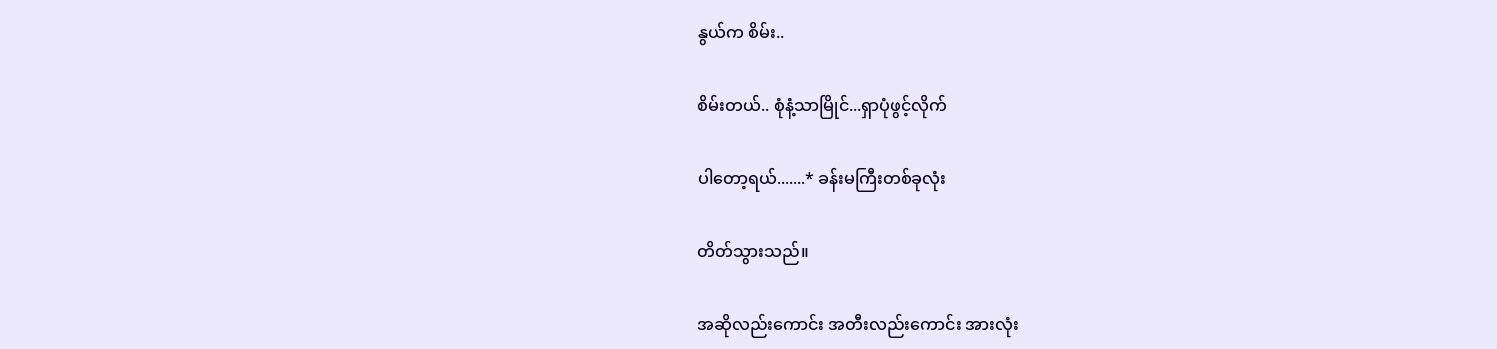နွယ်က စိမ်း..

စိမ်းတယ်.. စုံနံ့သာမြိုင်...ရှာပုံဖွင့်လိုက်

ပါတော့ရယ်.......* ခန်းမကြီးတစ်ခုလုံး

တိတ်သွားသည်။

အဆိုလည်းကောင်း အတီးလည်းကောင်း အားလုံး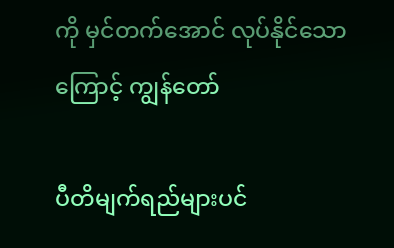ကို မှင်တက်အောင် လုပ်နိုင်သောကြောင့် ကျွန်တော်

ပီတိမျက်ရည်များပင်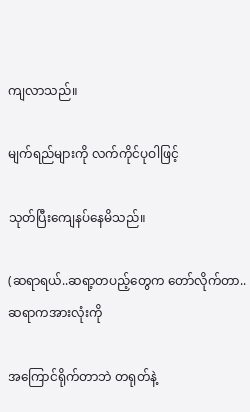ကျလာသည်။

မျက်ရည်များကို လက်ကိုင်ပုဝါဖြင့်

သုတ်ပြီးကျေနပ်နေမိသည်။

(ဆရာရယ်..ဆရာ့တပည့်တွေက တော်လိုက်တာ..ဆရာကအားလုံးကို

အကြောင်ရိုက်တာဘဲ တရုတ်နဲ့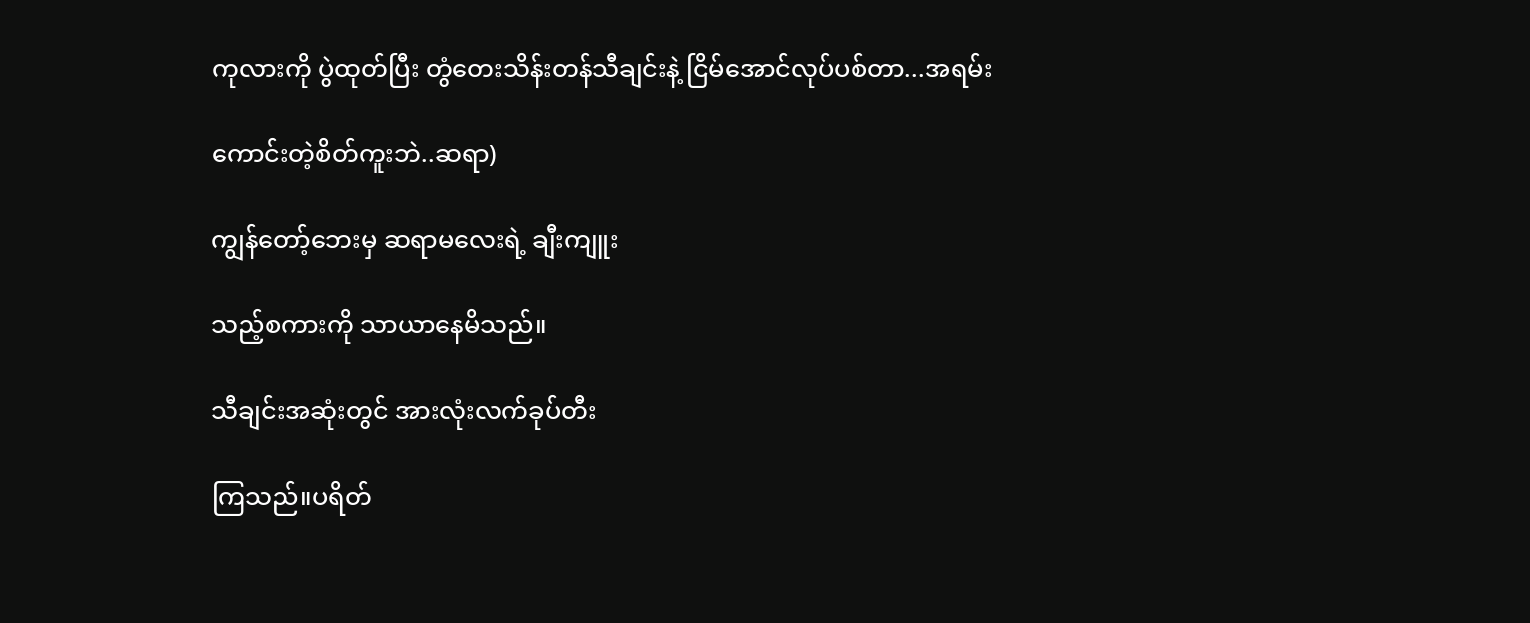ကုလားကို ပွဲထုတ်ပြီး တွံတေးသိန်းတန်သီချင်းနဲ့ ငြိမ်အောင်လုပ်ပစ်တာ...အရမ်း

ကောင်းတဲ့စိတ်ကူးဘဲ..ဆရာ)

ကျွန်တော့်ဘေးမှ ဆရာမလေးရဲ့ ချီးကျူး

သည့်စကားကို သာယာနေမိသည်။

သီချင်းအဆုံးတွင် အားလုံးလက်ခုပ်တီး

ကြသည်။ပရိတ်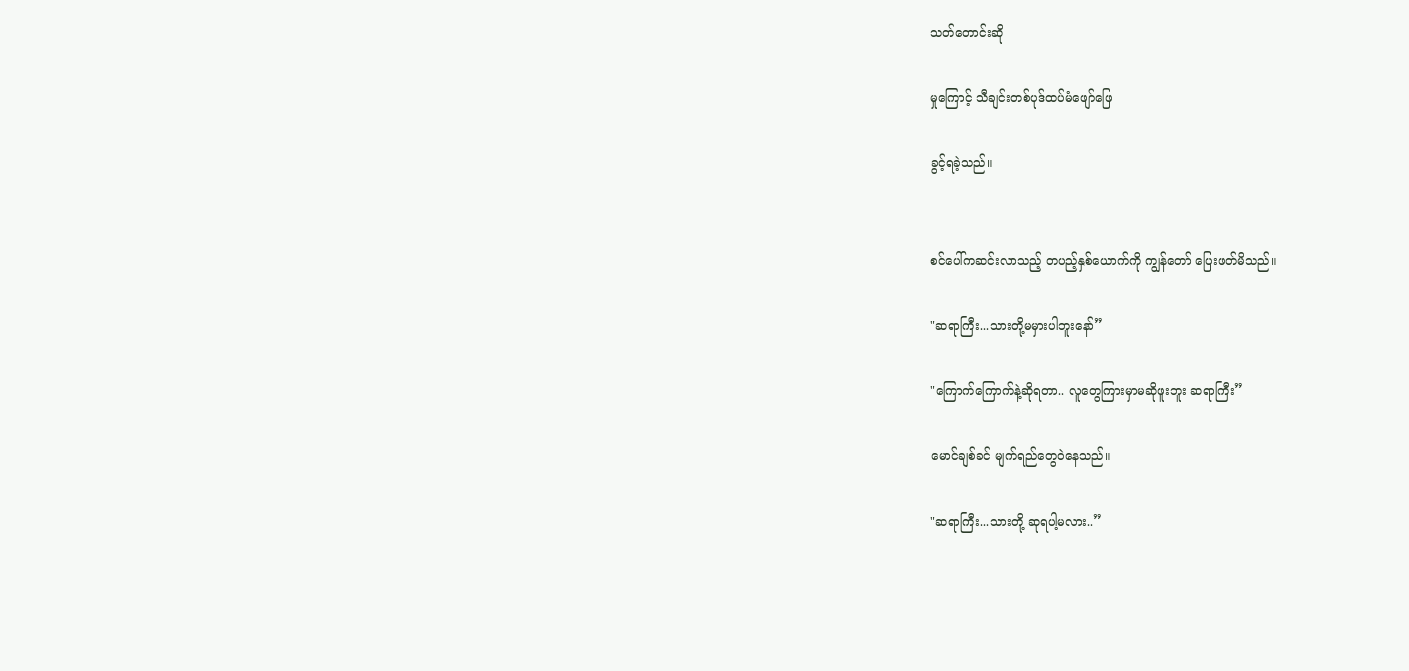သတ်တောင်းဆို

မှုကြောင့် သီချင်းတစ်ပုဒ်ထပ်မံဖျော်ဖြေ

ခွင့်ရခဲ့သည်။


စင်ပေါ်ကဆင်းလာသည့် တပည့်နှစ်ယောက်ကို ကျွန်တော် ပြေးဖတ်မိသည်။

"ဆရာကြီး...သားတို့မမှားပါဘူးနော်”

"ကြောက်ကြောက်နဲ့ဆိုရတာ.. လူတွေကြားမှာမဆိုဖူးဘူး ဆရာကြီး”

မောင်ချစ်ခင် မျက်ရည်တွေဝဲနေသည်။

"ဆရာကြီး...သားတို့ ဆုရပါ့မလား..”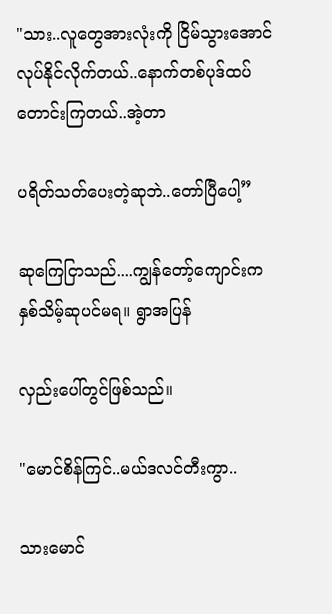"သား..လူတွေအားလုံးကို ငြိမ်သွားအောင် လုပ်နိုင်လိုက်တယ်..နောက်တစ်ပုဒ်ထပ်တောင်းကြတယ်..အဲ့တာ

ပရိတ်သတ်ပေးတဲ့ဆုဘဲ..တော်ပြီပေါ့”

ဆုကြေငြာသည်....ကျွန်တော့်ကျောင်းက နှစ်သိမ့်ဆုပင်မရ။ ရွာအပြန်

လှည်းပေါ်တွင်ဖြစ်သည်။

"မောင်စိန်ကြင်..မယ်ဒလင်တီးကွာ..

သားမောင်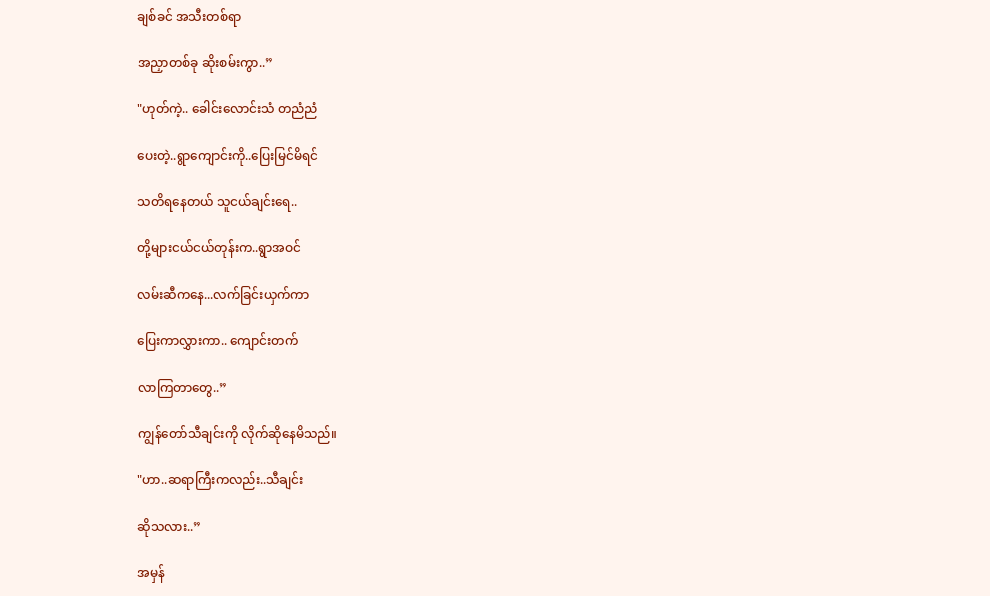ချစ်ခင် အသီးတစ်ရာ

အညှာတစ်ခု ဆိုးစမ်းကွာ..”

"ဟုတ်ကဲ့.. ခေါင်းလောင်းသံ တညံညံ

ပေးတဲ့..ရွာကျောင်းကို..ပြေးမြင်မိရင်

သတိရနေတယ် သူငယ်ချင်းရေ..

တို့များငယ်ငယ်တုန်းက..ရွာအဝင်

လမ်းဆီကနေ...လက်ခြင်းယှက်ကာ

ပြေးကာလွှားကာ.. ကျောင်းတက်

လာကြတာတွေ..”

ကျွန်တော်သီချင်းကို လိုက်ဆိုနေမိသည်။

"ဟာ..ဆရာကြီးကလည်း..သီချင်း

ဆိုသလား..”

အမှန်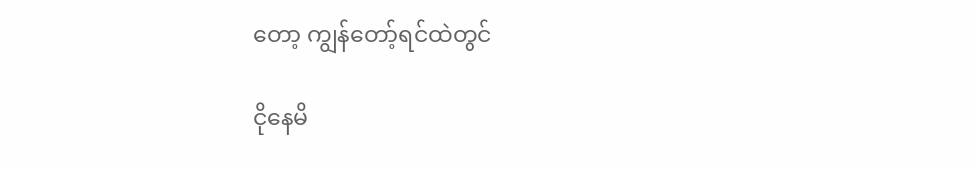တော့ ကျွန်တော့်ရင်ထဲတွင်

ငိုနေမိ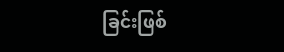ခြင်းဖြစ်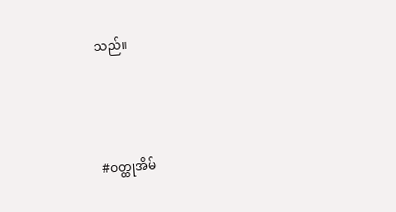သည်။



#ဝတ္ထုအိမ်